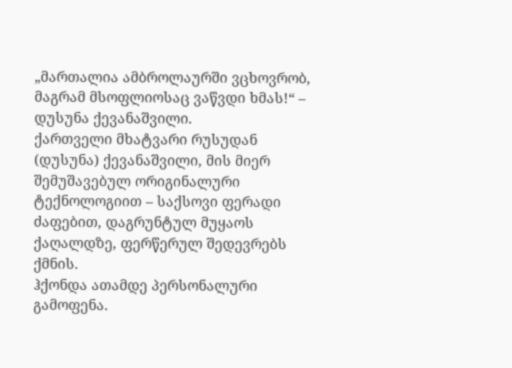„მართალია ამბროლაურში ვცხოვრობ, მაგრამ მსოფლიოსაც ვაწვდი ხმას!“ – დუსუნა ქევანაშვილი.
ქართველი მხატვარი რუსუდან (დუსუნა) ქევანაშვილი, მის მიერ შემუშავებულ ორიგინალური ტექნოლოგიით – საქსოვი ფერადი ძაფებით, დაგრუნტულ მუყაოს ქაღალდზე, ფერწერულ შედევრებს ქმნის.
ჰქონდა ათამდე პერსონალური გამოფენა.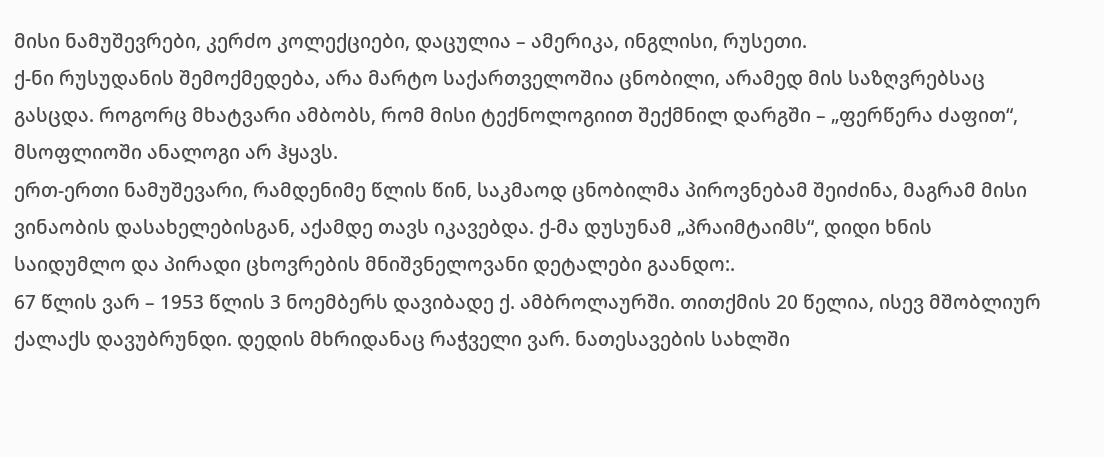მისი ნამუშევრები, კერძო კოლექციები, დაცულია – ამერიკა, ინგლისი, რუსეთი.
ქ-ნი რუსუდანის შემოქმედება, არა მარტო საქართველოშია ცნობილი, არამედ მის საზღვრებსაც გასცდა. როგორც მხატვარი ამბობს, რომ მისი ტექნოლოგიით შექმნილ დარგში – „ფერწერა ძაფით“, მსოფლიოში ანალოგი არ ჰყავს.
ერთ-ერთი ნამუშევარი, რამდენიმე წლის წინ, საკმაოდ ცნობილმა პიროვნებამ შეიძინა, მაგრამ მისი ვინაობის დასახელებისგან, აქამდე თავს იკავებდა. ქ-მა დუსუნამ „პრაიმტაიმს“, დიდი ხნის საიდუმლო და პირადი ცხოვრების მნიშვნელოვანი დეტალები გაანდო:.
67 წლის ვარ – 1953 წლის 3 ნოემბერს დავიბადე ქ. ამბროლაურში. თითქმის 20 წელია, ისევ მშობლიურ ქალაქს დავუბრუნდი. დედის მხრიდანაც რაჭველი ვარ. ნათესავების სახლში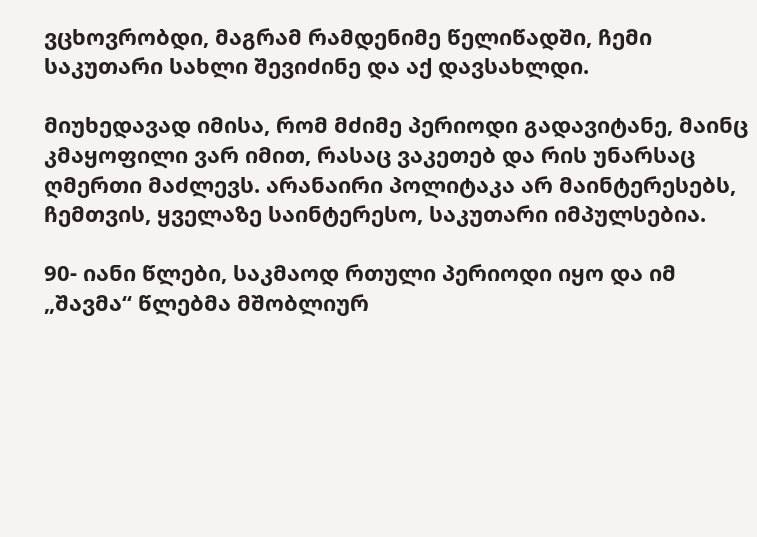ვცხოვრობდი, მაგრამ რამდენიმე წელიწადში, ჩემი საკუთარი სახლი შევიძინე და აქ დავსახლდი.

მიუხედავად იმისა, რომ მძიმე პერიოდი გადავიტანე, მაინც კმაყოფილი ვარ იმით, რასაც ვაკეთებ და რის უნარსაც ღმერთი მაძლევს. არანაირი პოლიტაკა არ მაინტერესებს, ჩემთვის, ყველაზე საინტერესო, საკუთარი იმპულსებია.

90- იანი წლები, საკმაოდ რთული პერიოდი იყო და იმ „შავმა“ წლებმა მშობლიურ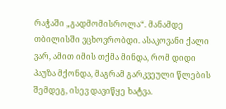რაჭაში „გადმომისროლა“. მანამდე თბილისში ვცხოვრობდი. ასაკოვანი ქალი ვარ, ამით იმის თქმა მინდა, რომ დიდი პაუზა მქონდა, მაგრამ გარკვეული წლების შემდეგ, ისევ დავიწყე ხატვა.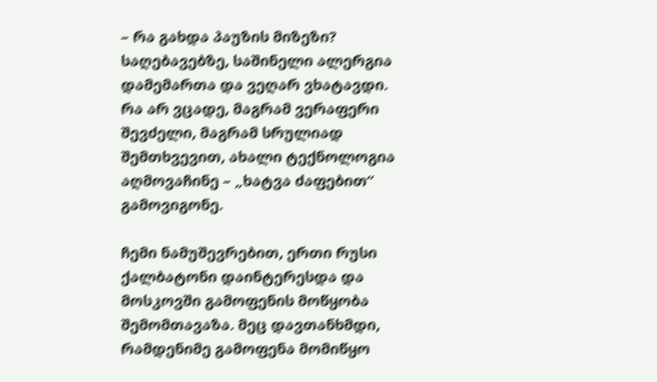– რა გახდა პაუზის მიზეზი?
საღებავებზე, საშინელი ალერგია დამემართა და ვეღარ ვხატავდი. რა არ ვცადე, მაგრამ ვერაფერი შევძელი, მაგრამ სრულიად შემთხვევით, ახალი ტექნოლოგია აღმოვაჩინე – „ხატვა ძაფებით“ გამოვიგონე.

ჩემი ნამუშევრებით, ერთი რუსი ქალბატონი დაინტერესდა და მოსკოვში გამოფენის მოწყობა შემომთავაზა. მეც დავთანხმდი, რამდენიმე გამოფენა მომიწყო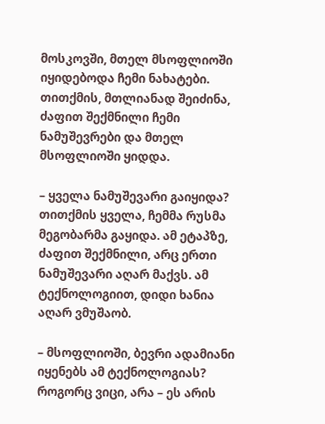მოსკოვში, მთელ მსოფლიოში იყიდებოდა ჩემი ნახატები. თითქმის, მთლიანად შეიძინა, ძაფით შექმნილი ჩემი ნამუშევრები და მთელ მსოფლიოში ყიდდა.

– ყველა ნამუშევარი გაიყიდა?
თითქმის ყველა, ჩემმა რუსმა მეგობარმა გაყიდა. ამ ეტაპზე, ძაფით შექმნილი, არც ერთი ნამუშევარი აღარ მაქვს. ამ ტექნოლოგიით, დიდი ხანია აღარ ვმუშაობ.

– მსოფლიოში, ბევრი ადამიანი იყენებს ამ ტექნოლოგიას?
როგორც ვიცი, არა – ეს არის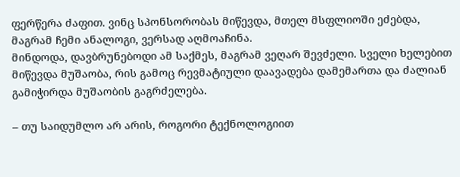ფერწერა ძაფით. ვინც სპონსორობას მიწევდა, მთელ მსფლიოში ეძებდა, მაგრამ ჩემი ანალოგი, ვერსად აღმოაჩინა.
მინდოდა, დავბრუნებოდი ამ საქმეს, მაგრამ ვეღარ შევძელი. სველი ხელებით მიწევდა მუშაობა, რის გამოც რევმატიული დაავადება დამემართა და ძალიან გამიჭირდა მუშაობის გაგრძელება.

– თუ საიდუმლო არ არის, როგორი ტექნოლოგიით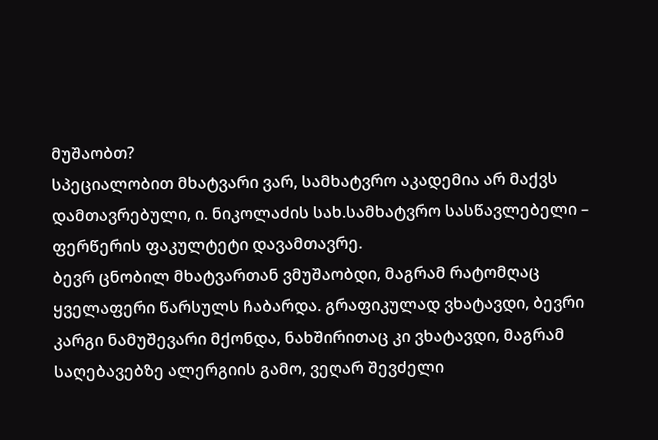მუშაობთ?
სპეციალობით მხატვარი ვარ, სამხატვრო აკადემია არ მაქვს დამთავრებული, ი. ნიკოლაძის სახ.სამხატვრო სასწავლებელი – ფერწერის ფაკულტეტი დავამთავრე.
ბევრ ცნობილ მხატვართან ვმუშაობდი, მაგრამ რატომღაც ყველაფერი წარსულს ჩაბარდა. გრაფიკულად ვხატავდი, ბევრი კარგი ნამუშევარი მქონდა, ნახშირითაც კი ვხატავდი, მაგრამ საღებავებზე ალერგიის გამო, ვეღარ შევძელი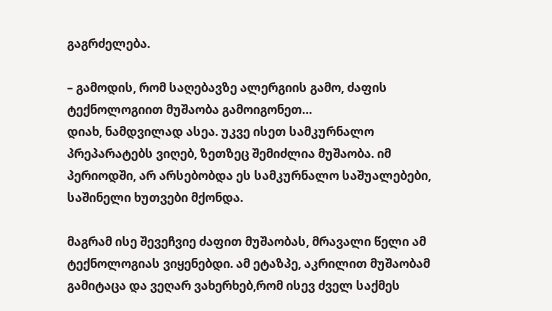გაგრძელება.

– გამოდის, რომ საღებავზე ალერგიის გამო, ძაფის ტექნოლოგიით მუშაობა გამოიგონეთ…
დიახ, ნამდვილად ასეა. უკვე ისეთ სამკურნალო პრეპარატებს ვიღებ, ზეთზეც შემიძლია მუშაობა. იმ პერიოდში, არ არსებობდა ეს სამკურნალო საშუალებები, საშინელი ხუთვები მქონდა.

მაგრამ ისე შევეჩვიე ძაფით მუშაობას, მრავალი წელი ამ ტექნოლოგიას ვიყენებდი. ამ ეტაზპე, აკრილით მუშაობამ გამიტაცა და ვეღარ ვახერხებ,რომ ისევ ძველ საქმეს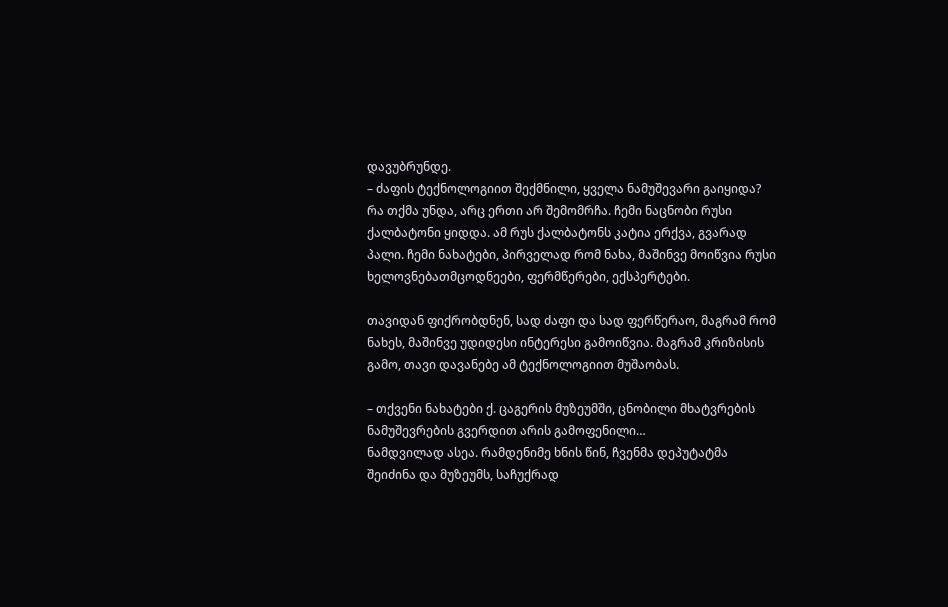დავუბრუნდე.
– ძაფის ტექნოლოგიით შექმნილი, ყველა ნამუშევარი გაიყიდა?
რა თქმა უნდა, არც ერთი არ შემომრჩა. ჩემი ნაცნობი რუსი ქალბატონი ყიდდა. ამ რუს ქალბატონს კატია ერქვა, გვარად პალი. ჩემი ნახატები, პირველად რომ ნახა, მაშინვე მოიწვია რუსი ხელოვნებათმცოდნეები, ფერმწერები, ექსპერტები.

თავიდან ფიქრობდნენ, სად ძაფი და სად ფერწერაო, მაგრამ რომ ნახეს, მაშინვე უდიდესი ინტერესი გამოიწვია. მაგრამ კრიზისის გამო, თავი დავანებე ამ ტექნოლოგიით მუშაობას.

– თქვენი ნახატები ქ. ცაგერის მუზეუმში, ცნობილი მხატვრების ნამუშევრების გვერდით არის გამოფენილი…
ნამდვილად ასეა. რამდენიმე ხნის წინ, ჩვენმა დეპუტატმა შეიძინა და მუზეუმს, საჩუქრად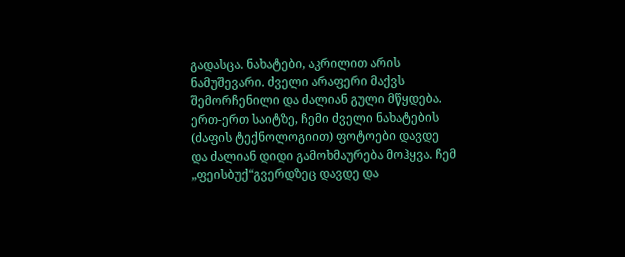გადასცა. ნახატები, აკრილით არის ნამუშევარი. ძველი არაფერი მაქვს შემორჩენილი და ძალიან გული მწყდება.
ერთ-ერთ საიტზე, ჩემი ძველი ნახატების (ძაფის ტექნოლოგიით) ფოტოები დავდე და ძალიან დიდი გამოხმაურება მოჰყვა. ჩემ „ფეისბუქ“გვერდზეც დავდე და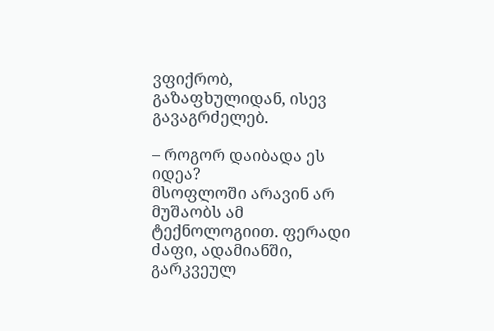ვფიქრობ, გაზაფხულიდან, ისევ გავაგრძელებ.

– როგორ დაიბადა ეს იდეა?
მსოფლოში არავინ არ მუშაობს ამ ტექნოლოგიით. ფერადი ძაფი, ადამიანში, გარკვეულ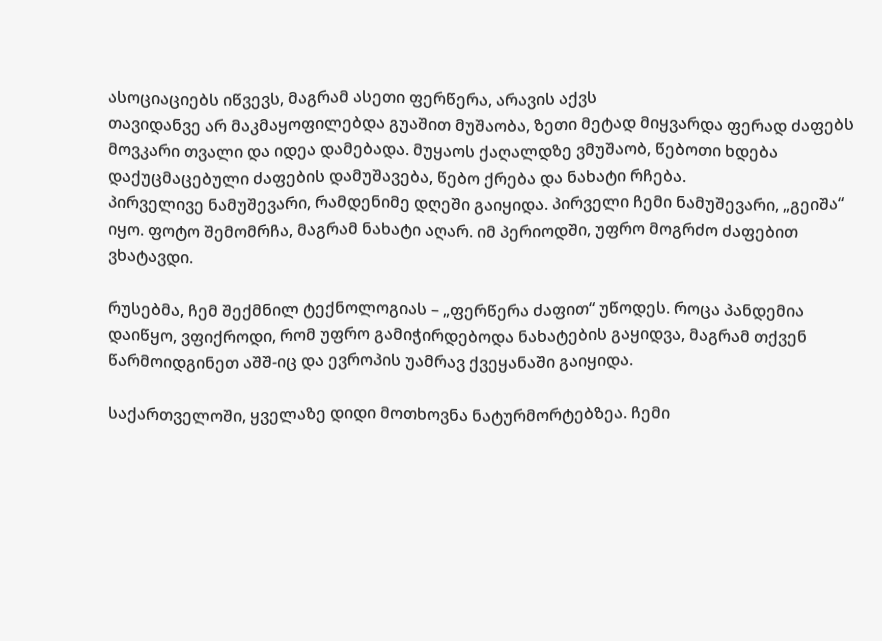ასოციაციებს იწვევს, მაგრამ ასეთი ფერწერა, არავის აქვს
თავიდანვე არ მაკმაყოფილებდა გუაშით მუშაობა, ზეთი მეტად მიყვარდა ფერად ძაფებს მოვკარი თვალი და იდეა დამებადა. მუყაოს ქაღალდზე ვმუშაობ, წებოთი ხდება დაქუცმაცებული ძაფების დამუშავება, წებო ქრება და ნახატი რჩება.
პირველივე ნამუშევარი, რამდენიმე დღეში გაიყიდა. პირველი ჩემი ნამუშევარი, „გეიშა“ იყო. ფოტო შემომრჩა, მაგრამ ნახატი აღარ. იმ პერიოდში, უფრო მოგრძო ძაფებით ვხატავდი.

რუსებმა, ჩემ შექმნილ ტექნოლოგიას – „ფერწერა ძაფით“ უწოდეს. როცა პანდემია დაიწყო, ვფიქროდი, რომ უფრო გამიჭირდებოდა ნახატების გაყიდვა, მაგრამ თქვენ წარმოიდგინეთ აშშ-იც და ევროპის უამრავ ქვეყანაში გაიყიდა.

საქართველოში, ყველაზე დიდი მოთხოვნა ნატურმორტებზეა. ჩემი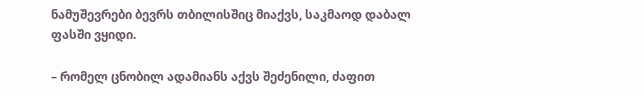ნამუშევრები ბევრს თბილისშიც მიაქვს, საკმაოდ დაბალ ფასში ვყიდი.

– რომელ ცნობილ ადამიანს აქვს შეძენილი, ძაფით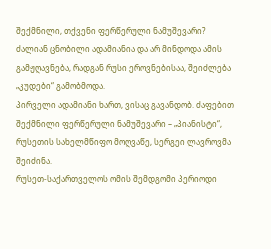შექმნილი, თქვენი ფერწერული ნამუშევარი?
ძალიან ცნობილი ადამიანია და არ მინდოდა ამის გამჟღავნება, რადგან რუსი ეროვნებისაა, შეიძლება „კუდები“ გამობმოდა.
პირველი ადამიანი ხართ, ვისაც გავანდობ. ძაფებით შექმნილი ფერწერული ნამუშევარი – „პიანისტი“, რუსეთის სახელმწიფო მოღვაწე, სერგეი ლავროვმა შეიძინა.
რუსეთ-საქართველოს ომის შემდგომი პერიოდი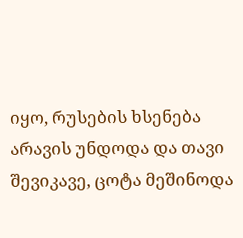იყო, რუსების ხსენება არავის უნდოდა და თავი შევიკავე, ცოტა მეშინოდა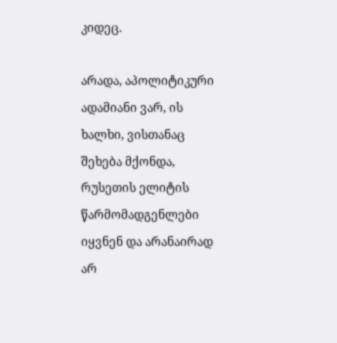კიდეც.

არადა, აპოლიტიკური ადამიანი ვარ, ის ხალხი, ვისთანაც შეხება მქონდა, რუსეთის ელიტის წარმომადგენლები იყვნენ და არანაირად არ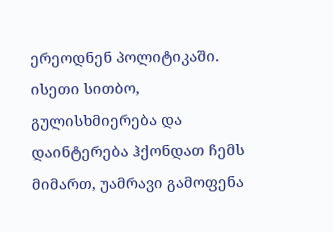ერეოდნენ პოლიტიკაში. ისეთი სითბო, გულისხმიერება და დაინტერება ჰქონდათ ჩემს მიმართ, უამრავი გამოფენა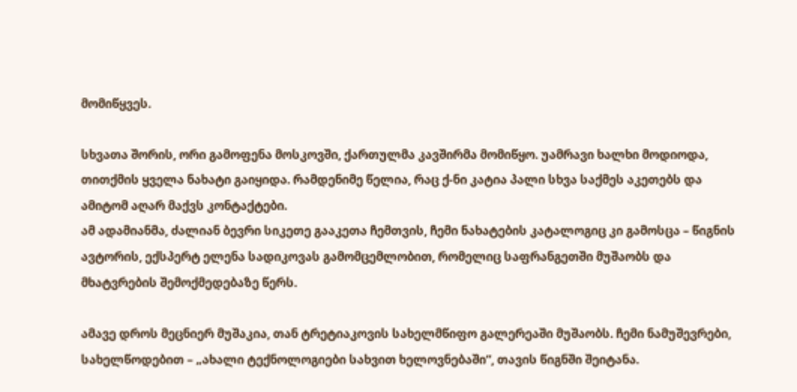მომიწყვეს.

სხვათა შორის, ორი გამოფენა მოსკოვში, ქართულმა კავშირმა მომიწყო. უამრავი ხალხი მოდიოდა, თითქმის ყველა ნახატი გაიყიდა. რამდენიმე წელია, რაც ქ-ნი კატია პალი სხვა საქმეს აკეთებს და ამიტომ აღარ მაქვს კონტაქტები.
ამ ადამიანმა, ძალიან ბევრი სიკეთე გააკეთა ჩემთვის, ჩემი ნახატების კატალოგიც კი გამოსცა – წიგნის ავტორის, ექსპერტ ელენა სადიკოვას გამომცემლობით, რომელიც საფრანგეთში მუშაობს და მხატვრების შემოქმედებაზე წერს.

ამავე დროს მეცნიერ მუშაკია, თან ტრეტიაკოვის სახელმწიფო გალერეაში მუშაობს. ჩემი ნამუშევრები, სახელწოდებით – „ახალი ტექნოლოგიები სახვით ხელოვნებაში“, თავის წიგნში შეიტანა.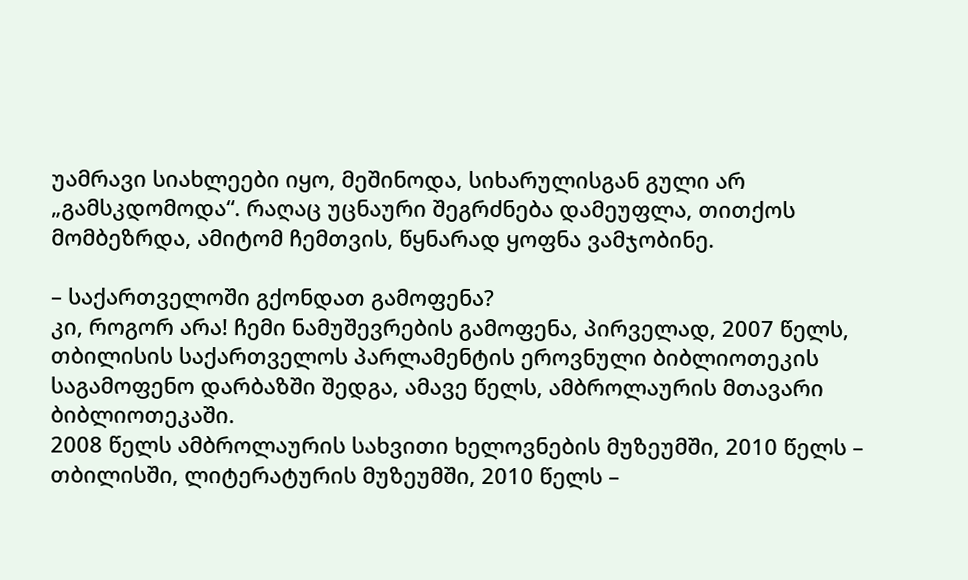უამრავი სიახლეები იყო, მეშინოდა, სიხარულისგან გული არ „გამსკდომოდა“. რაღაც უცნაური შეგრძნება დამეუფლა, თითქოს მომბეზრდა, ამიტომ ჩემთვის, წყნარად ყოფნა ვამჯობინე.

– საქართველოში გქონდათ გამოფენა?
კი, როგორ არა! ჩემი ნამუშევრების გამოფენა, პირველად, 2007 წელს, თბილისის საქართველოს პარლამენტის ეროვნული ბიბლიოთეკის საგამოფენო დარბაზში შედგა, ამავე წელს, ამბროლაურის მთავარი ბიბლიოთეკაში.
2008 წელს ამბროლაურის სახვითი ხელოვნების მუზეუმში, 2010 წელს – თბილისში, ლიტერატურის მუზეუმში, 2010 წელს –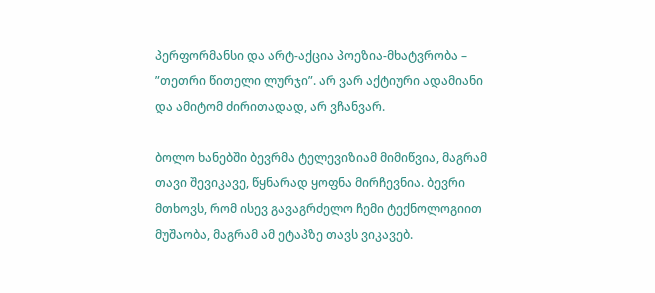პერფორმანსი და არტ-აქცია პოეზია-მხატვრობა – ”თეთრი წითელი ლურჯი”. არ ვარ აქტიური ადამიანი და ამიტომ ძირითადად, არ ვჩანვარ.

ბოლო ხანებში ბევრმა ტელევიზიამ მიმიწვია, მაგრამ თავი შევიკავე, წყნარად ყოფნა მირჩევნია. ბევრი მთხოვს, რომ ისევ გავაგრძელო ჩემი ტექნოლოგიით მუშაობა, მაგრამ ამ ეტაპზე თავს ვიკავებ.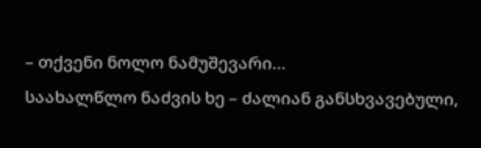– თქვენი ნოლო ნამუშევარი…
საახალწლო ნაძვის ხე – ძალიან განსხვავებული,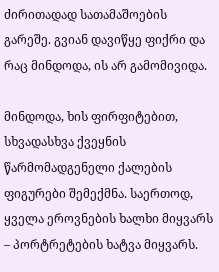ძირითადად სათამაშოების გარეშე. გვიან დავიწყე ფიქრი და რაც მინდოდა, ის არ გამომივიდა.

მინდოდა, ხის ფირფიტებით, სხვადასხვა ქვეყნის წარმომადგენელი ქალების ფიგურები შემექმნა. საერთოდ, ყველა ეროვნების ხალხი მიყვარს – პორტრეტების ხატვა მიყვარს.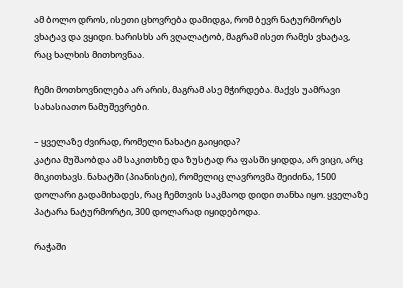ამ ბოლო დროს, ისეთი ცხოვრება დამიდგა, რომ ბევრ ნატურმორტს ვხატავ და ვყიდი. ხარისხს არ ვღალატობ, მაგრამ ისეთ რამეს ვხატავ, რაც ხალხის მითხოვნაა.

ჩემი მოთხოვნილება არ არის, მაგრამ ასე მჭირდება. მაქვს უამრავი სახასიათო ნამუშევრები.

– ყველაზე ძვირად, რომელი ნახატი გაიყიდა?
კატია მუშაობდა ამ საკითხზე და ზუსტად რა ფასში ყიდდა, არ ვიცი, არც მიკითხავს. ნახატში (პიანისტი), რომელიც ლავროვმა შეიძინა, 1500 დოლარი გადამიხადეს, რაც ჩემთვის საკმაოდ დიდი თანხა იყო. ყველაზე პატარა ნატურმორტი, 300 დოლარად იყიდებოდა.

რაჭაში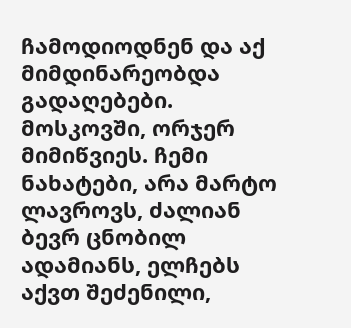ჩამოდიოდნენ და აქ მიმდინარეობდა გადაღებები. მოსკოვში, ორჯერ მიმიწვიეს. ჩემი ნახატები, არა მარტო ლავროვს, ძალიან ბევრ ცნობილ ადამიანს, ელჩებს აქვთ შეძენილი,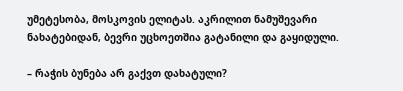უმეტესობა, მოსკოვის ელიტას. აკრილით ნამუშევარი ნახატებიდან, ბევრი უცხოეთშია გატანილი და გაყიდული.

– რაჭის ბუნება არ გაქვთ დახატული?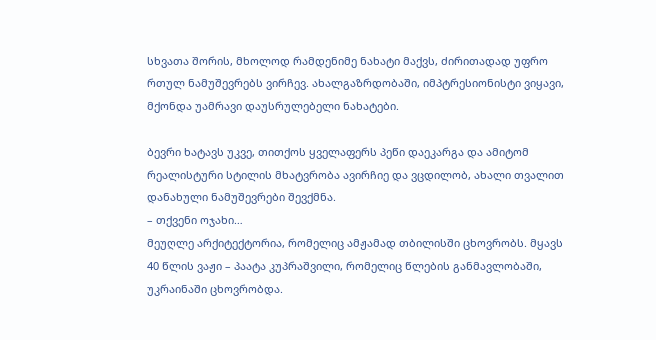სხვათა შორის, მხოლოდ რამდენიმე ნახატი მაქვს, ძირითადად უფრო რთულ ნამუშევრებს ვირჩევ. ახალგაზრდობაში, იმპტრესიონისტი ვიყავი, მქონდა უამრავი დაუსრულებელი ნახატები.

ბევრი ხატავს უკვე, თითქოს ყველაფერს პეწი დაეკარგა და ამიტომ რეალისტური სტილის მხატვრობა ავირჩიე და ვცდილობ, ახალი თვალით დანახული ნამუშევრები შევქმნა.
– თქვენი ოჯახი…
მეუღლე არქიტექტორია, რომელიც ამჟამად თბილისში ცხოვრობს. მყავს 40 წლის ვაჟი – პაატა კუპრაშვილი, რომელიც წლების განმავლობაში, უკრაინაში ცხოვრობდა.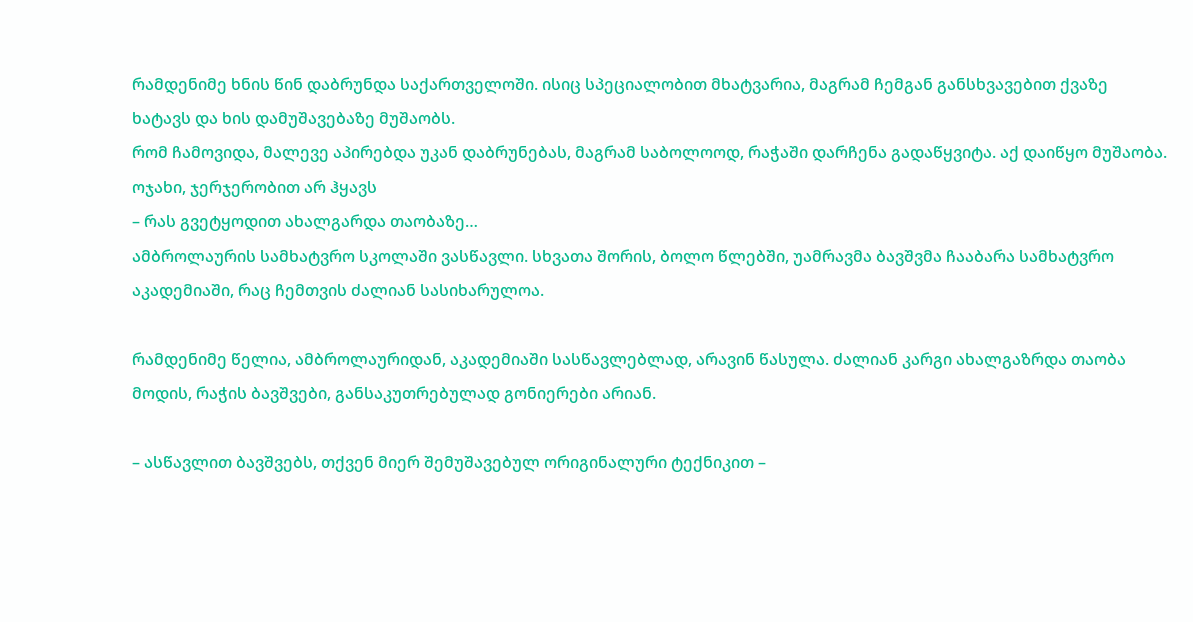რამდენიმე ხნის წინ დაბრუნდა საქართველოში. ისიც სპეციალობით მხატვარია, მაგრამ ჩემგან განსხვავებით ქვაზე ხატავს და ხის დამუშავებაზე მუშაობს.
რომ ჩამოვიდა, მალევე აპირებდა უკან დაბრუნებას, მაგრამ საბოლოოდ, რაჭაში დარჩენა გადაწყვიტა. აქ დაიწყო მუშაობა. ოჯახი, ჯერჯერობით არ ჰყავს
– რას გვეტყოდით ახალგარდა თაობაზე…
ამბროლაურის სამხატვრო სკოლაში ვასწავლი. სხვათა შორის, ბოლო წლებში, უამრავმა ბავშვმა ჩააბარა სამხატვრო აკადემიაში, რაც ჩემთვის ძალიან სასიხარულოა.

რამდენიმე წელია, ამბროლაურიდან, აკადემიაში სასწავლებლად, არავინ წასულა. ძალიან კარგი ახალგაზრდა თაობა მოდის, რაჭის ბავშვები, განსაკუთრებულად გონიერები არიან.

– ასწავლით ბავშვებს, თქვენ მიერ შემუშავებულ ორიგინალური ტექნიკით –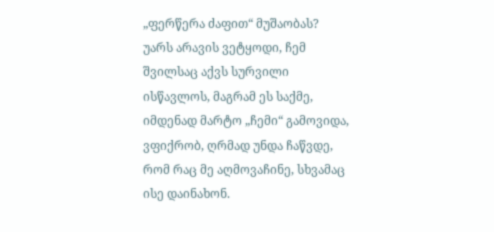„ფერწერა ძაფით“ მუშაობას?
უარს არავის ვეტყოდი, ჩემ შვილსაც აქვს სურვილი ისწავლოს, მაგრამ ეს საქმე, იმდენად მარტო „ჩემი“ გამოვიდა, ვფიქრობ, ღრმად უნდა ჩაწვდე, რომ რაც მე აღმოვაჩინე, სხვამაც ისე დაინახონ.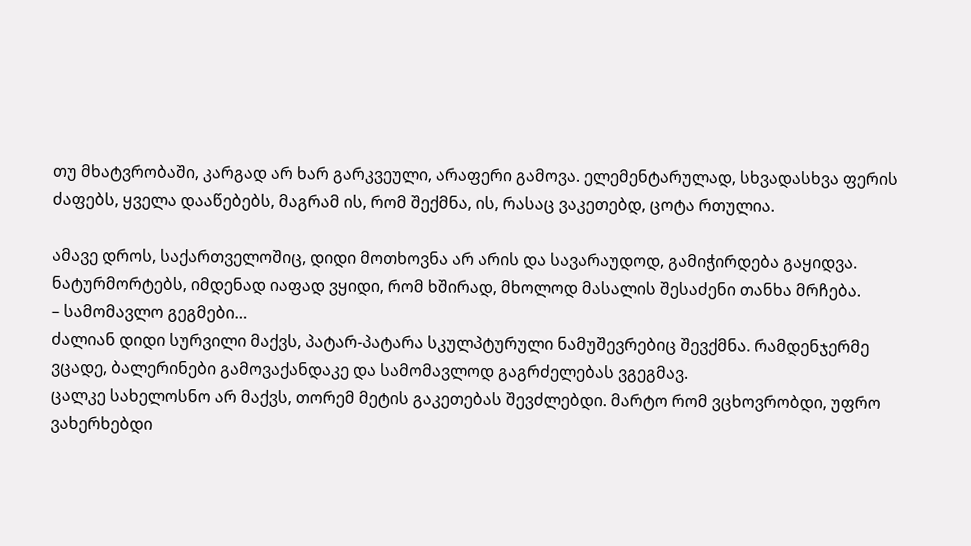თუ მხატვრობაში, კარგად არ ხარ გარკვეული, არაფერი გამოვა. ელემენტარულად, სხვადასხვა ფერის ძაფებს, ყველა დააწებებს, მაგრამ ის, რომ შექმნა, ის, რასაც ვაკეთებდ, ცოტა რთულია.

ამავე დროს, საქართველოშიც, დიდი მოთხოვნა არ არის და სავარაუდოდ, გამიჭირდება გაყიდვა. ნატურმორტებს, იმდენად იაფად ვყიდი, რომ ხშირად, მხოლოდ მასალის შესაძენი თანხა მრჩება.
– სამომავლო გეგმები…
ძალიან დიდი სურვილი მაქვს, პატარ-პატარა სკულპტურული ნამუშევრებიც შევქმნა. რამდენჯერმე ვცადე, ბალერინები გამოვაქანდაკე და სამომავლოდ გაგრძელებას ვგეგმავ.
ცალკე სახელოსნო არ მაქვს, თორემ მეტის გაკეთებას შევძლებდი. მარტო რომ ვცხოვრობდი, უფრო ვახერხებდი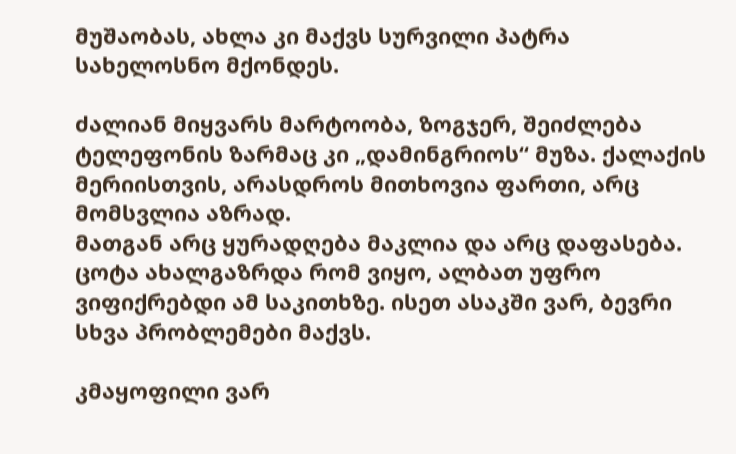მუშაობას, ახლა კი მაქვს სურვილი პატრა სახელოსნო მქონდეს.

ძალიან მიყვარს მარტოობა, ზოგჯერ, შეიძლება ტელეფონის ზარმაც კი „დამინგრიოს“ მუზა. ქალაქის მერიისთვის, არასდროს მითხოვია ფართი, არც მომსვლია აზრად.
მათგან არც ყურადღება მაკლია და არც დაფასება. ცოტა ახალგაზრდა რომ ვიყო, ალბათ უფრო ვიფიქრებდი ამ საკითხზე. ისეთ ასაკში ვარ, ბევრი სხვა პრობლემები მაქვს.

კმაყოფილი ვარ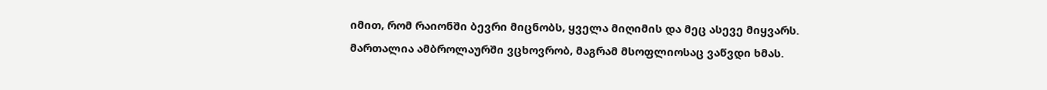იმით, რომ რაიონში ბევრი მიცნობს, ყველა მიღიმის და მეც ასევე მიყვარს. მართალია ამბროლაურში ვცხოვრობ, მაგრამ მსოფლიოსაც ვაწვდი ხმას.